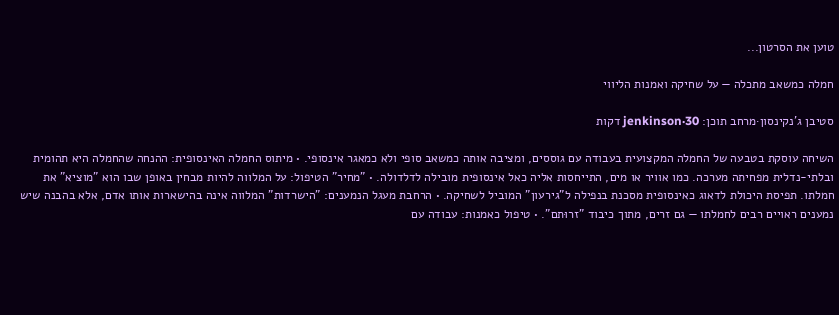טוען את הסרטון...

חמלה כמשאב מתכלה — על שחיקה ואמנות הליווי

סטיבן ג'נקינסון·מרחב תוכן: jenkinson·30 דקות

השיחה עוסקת בטבעה של החמלה המקצועית בעבודה עם גוססים, ומציבה אותה כמשאב סופי ולא כמאגר אינסופי. • מיתוס החמלה האינסופית: ההנחה שהחמלה היא תהומית ובלתי-נדלית מפחיתה מערכה. כמו אוויר או מים, התייחסות אליה כאל אינסופית מובילה לדלדולה. • "מחיר" הטיפול: על המלווה להיות מבחין באופן שבו הוא "מוציא" את חמלתו. תפיסת היכולת לדאוג כאינסופית מסכנת בנפילה ל"גירעון" המוביל לשחיקה. • הרחבת מעגל הנמענים: "הישרדות" המלווה אינה בהישארות אותו אדם, אלא בהבנה שיש נמענים ראויים רבים לחמלתו — גם זרים, מתוך כיבוד "זרוּתם". • טיפול כאמנות: עבודה עם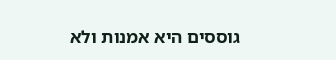גוססים היא אמנות ולא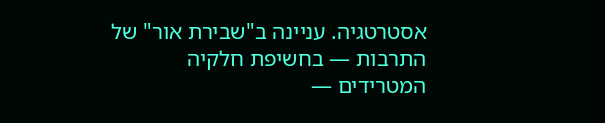אסטרטגיה. עניינה ב"שבירת אור" של התרבות — בחשיפת חלקיה המטרידים —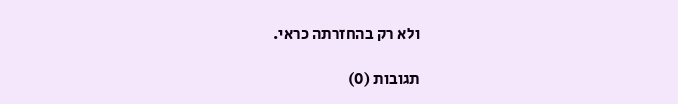ולא רק בהחזרתה כראי.

תגובות (0)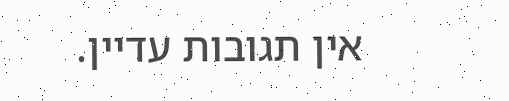אין תגובות עדיין.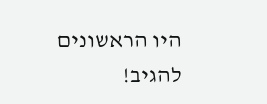היו הראשונים להגיב!